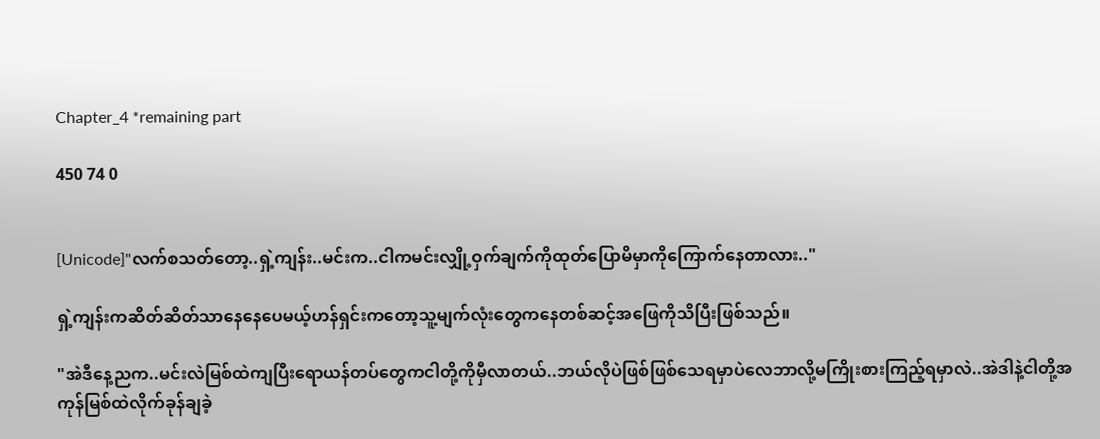Chapter_4 *remaining part

450 74 0


[Unicode]"လက်စသတ်တော့..ရှဲ့ကျန်း..မင်းက..ငါကမင်းလျှို့ဝှက်ချက်ကိုထုတ်ပြောမိမှာကိုကြောက်နေတာလား.."

ရှဲ့ကျန်းကဆိတ်ဆိတ်သာနေနေပေမယ့်ဟန်ရှင်းကတော့သူ့မျက်လုံးတွေကနေတစ်ဆင့်အဖြေကိုသိပြီးဖြစ်သည်။

"အဲဒီနေ့ညက..မင်းလဲမြစ်ထဲကျပြီးရောယန်တပ်တွေကငါတို့ကိုမှီလာတယ်..ဘယ်လိုပဲဖြစ်ဖြစ်သေရမှာပဲလေဘာလို့မကြိုးစားကြည့်ရမှာလဲ..အဲဒါနဲ့ငါတို့အကုန်မြစ်ထဲလိုက်ခုန်ချခဲ့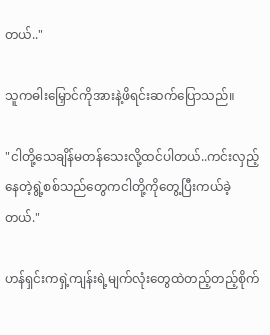တယ်.."

သူကဓါးမြှောင်ကိုအားနဲ့ဖိရင်းဆက်ပြောသည်။

"ငါတို့သေချိန်မတန်သေးလို့ထင်ပါတယ်..ကင်းလှည့်နေတဲ့ရွဲ့စစ်သည်တွေကငါတို့ကိုတွေ့ပြီးကယ်ခဲ့တယ်."

ဟန်ရှင်းကရှဲ့ကျန်းရဲ့မျက်လုံးတွေထဲတည့်တည့်စိုက်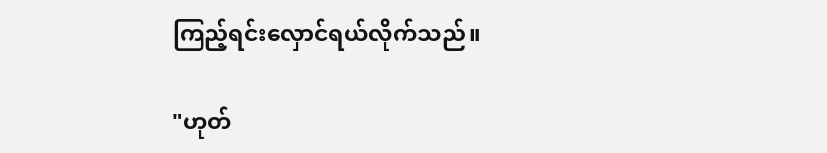ကြည့်ရင်းလှောင်ရယ်လိုက်သည်။

"ဟုတ်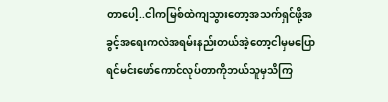တာပေါ့..ငါကမြစ်ထဲကျသွားတော့အသက်ရှင်ဖို့အခွင့်အရေးကလဲအရမ်းနည်းတယ်အဲ့တော့ငါမှမပြောရင်မင်းဖော်ကောင်လုပ်တာကိုဘယ်သူမှသိကြ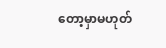တော့မှာမဟုတ်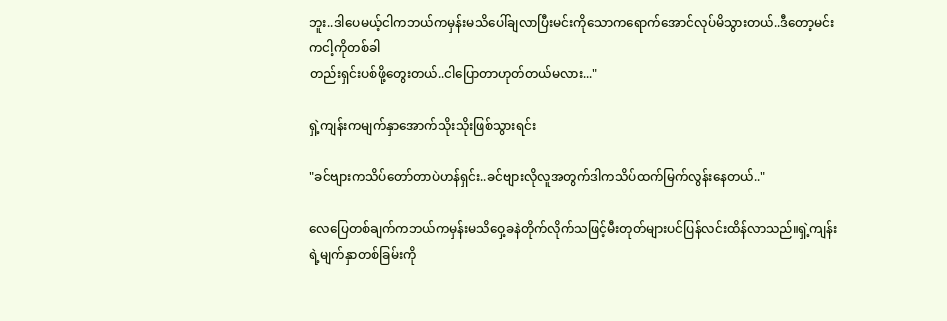ဘူး..ဒါပေမယ့်ငါကဘယ်ကမှန်းမသိပေါ်ချလာပြီးမင်းကိုသောကရောက်အောင်လုပ်မိသွားတယ်..ဒီတော့မင်းကငါ့ကိုတစ်ခါ
တည်းရှင်းပစ်ဖို့တွေးတယ်..ငါပြောတာဟုတ်တယ်မလား..."

ရှဲ့ကျန်းကမျက်နှာအောက်သိုးသိုးဖြစ်သွားရင်း

"ခင်ဗျားကသိပ်တော်တာပဲဟန်ရှင်း..ခင်ဗျားလိုလူအတွက်ဒါကသိပ်ထက်မြက်လွန်းနေတယ်.."

လေပြေတစ်ချက်ကဘယ်ကမှန်းမသိဝှေ့ခနဲတိုက်လိုက်သဖြင့်မီးတုတ်များပင်ပြန်လင်းထိန်လာသည်။ရှဲ့ကျန်းရဲ့မျက်နှာတစ်ခြမ်းကို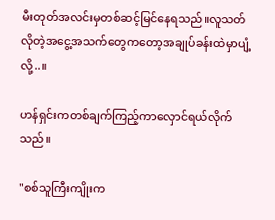မီးတုတ်အလင်းမှတစ်ဆင့်မြင်နေရသည်။လူသတ်လိုတဲ့အငွေ့အသက်တွေကတော့အချုပ်ခန်းထဲမှာပျံ့လို့..။

ဟန်ရှင်းကတစ်ချက်ကြည့်ကာလှောင်ရယ်လိုက်သည်။

"စစ်သူကြီးကျိုးက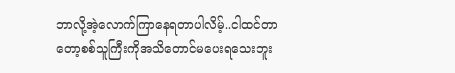ဘာလို့အဲ့လောက်ကြာနေရတာပါလိမ့်..ငါထင်တာတော့စစ်သူကြီးကိုအသိတောင်မပေးရသေးဘူး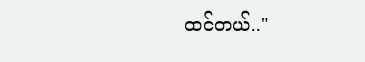ထင်တယ်.."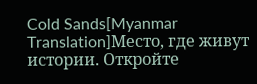Cold Sands[Myanmar Translation]Место, где живут истории. Откройте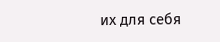их для себя